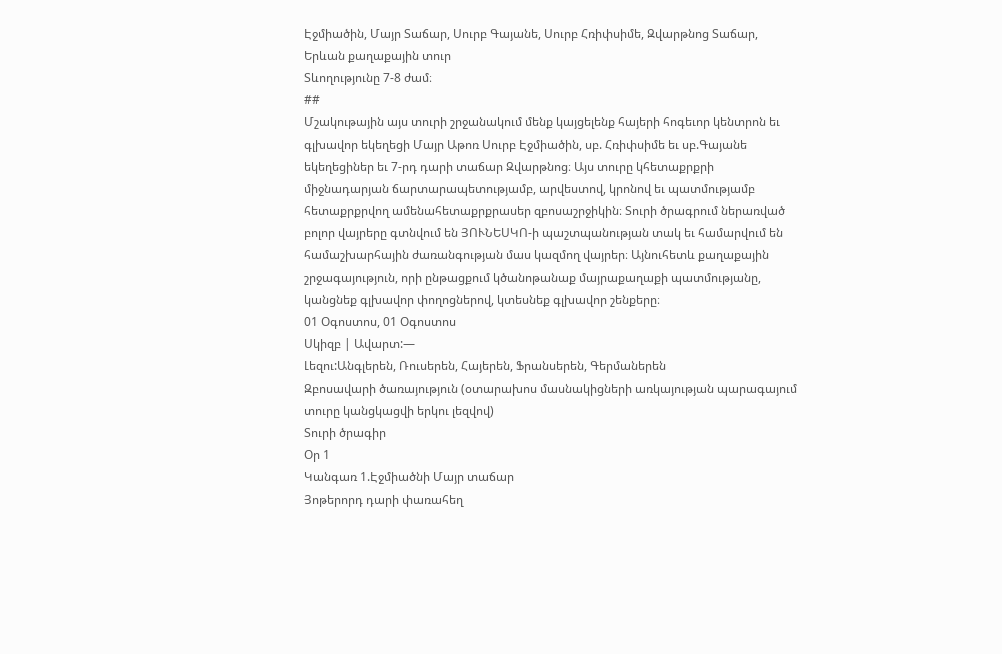Էջմիածին, Մայր Տաճար, Սուրբ Գայանե, Սուրբ Հռիփսիմե, Զվարթնոց Տաճար, Երևան քաղաքային տուր
Տևողությունը 7-8 ժամ։
##
Մշակութային այս տուրի շրջանակում մենք կայցելենք հայերի հոգեւոր կենտրոն եւ գլխավոր եկեղեցի Մայր Աթոռ Սուրբ Էջմիածին, սբ. Հռիփսիմե եւ սբ.Գայանե եկեղեցիներ եւ 7-րդ դարի տաճար Զվարթնոց։ Այս տուրը կհետաքրքրի միջնադարյան ճարտարապետությամբ, արվեստով, կրոնով եւ պատմությամբ հետաքրքրվող ամենահետաքրքրասեր զբոսաշրջիկին։ Տուրի ծրագրում ներառված բոլոր վայրերը գտնվում են ՅՈՒՆԵՍԿՈ-ի պաշտպանության տակ եւ համարվում են համաշխարհային ժառանգության մաս կազմող վայրեր։ Այնուհետև քաղաքային շրջագայություն, որի ընթացքում կծանոթանաք մայրաքաղաքի պատմությանը, կանցնեք գլխավոր փողոցներով, կտեսնեք գլխավոր շենքերը։
01 Օգոստոս, 01 Օգոստոս
Սկիզբ | Ավարտ:—
Լեզու:Անգլերեն, Ռուսերեն, Հայերեն, Ֆրանսերեն, Գերմաներեն
Զբոսավարի ծառայություն (օտարախոս մասնակիցների առկայության պարագայում տուրը կանցկացվի երկու լեզվով)
Տուրի ծրագիր
Օր 1
Կանգառ 1.Էջմիածնի Մայր տաճար
Յոթերորդ դարի փառահեղ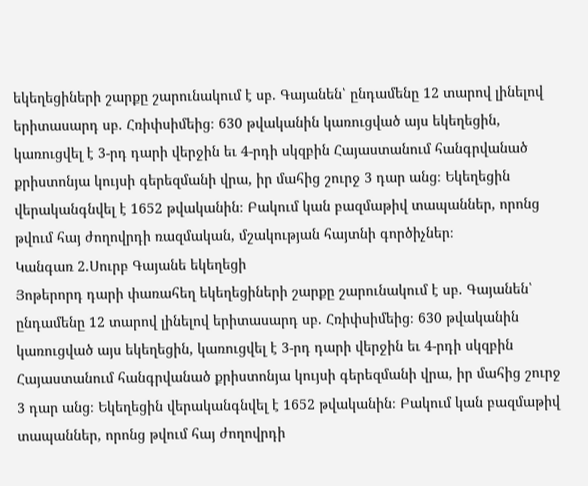եկեղեցիների շարքը շարունակում է սբ. Գայանեն՝ ընդամենը 12 տարով լինելով երիտասարդ սբ. Հռիփսիմեից։ 630 թվականին կառուցված այս եկեղեցին, կառուցվել է 3-րդ դարի վերջին եւ 4-րդի սկզբին Հայաստանում հանգրվանած քրիստոնյա կույսի գերեզմանի վրա, իր մահից շուրջ 3 դար անց։ Եկեղեցին վերականգնվել է 1652 թվականին։ Բակում կան բազմաթիվ տապաններ, որոնց թվում հայ ժողովրդի ռազմական, մշակության հայտնի գործիչներ։
Կանգառ 2.Սուրբ Գայանե եկեղեցի
Յոթերորդ դարի փառահեղ եկեղեցիների շարքը շարունակում է սբ. Գայանեն՝ ընդամենը 12 տարով լինելով երիտասարդ սբ. Հռիփսիմեից։ 630 թվականին կառուցված այս եկեղեցին, կառուցվել է 3-րդ դարի վերջին եւ 4-րդի սկզբին Հայաստանում հանգրվանած քրիստոնյա կույսի գերեզմանի վրա, իր մահից շուրջ 3 դար անց։ Եկեղեցին վերականգնվել է 1652 թվականին։ Բակում կան բազմաթիվ տապաններ, որոնց թվում հայ ժողովրդի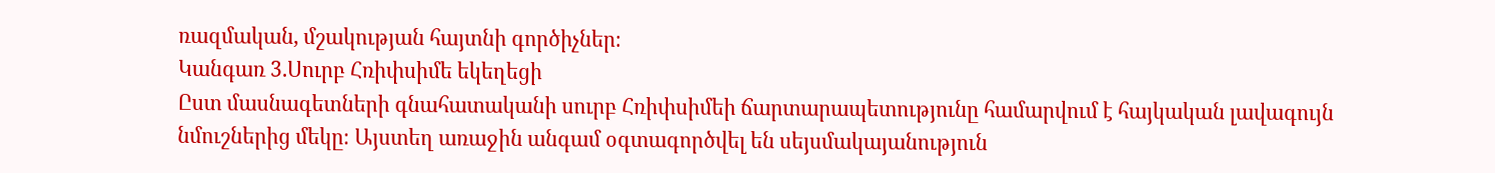ռազմական, մշակության հայտնի գործիչներ։
Կանգառ 3.Սուրբ Հռիփսիմե եկեղեցի
Ըստ մասնագետների գնահատականի սուրբ Հռիփսիմեի ճարտարապետությունը համարվում է հայկական լավագույն նմուշներից մեկը։ Այստեղ առաջին անգամ օգտագործվել են սեյսմակայանություն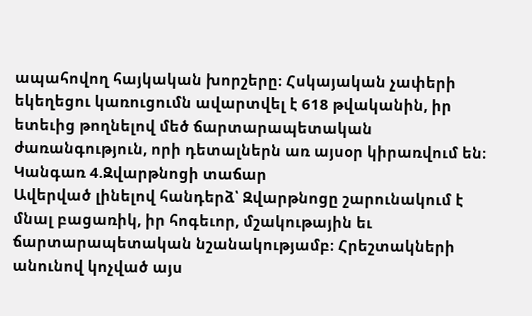ապահովող հայկական խորշերը։ Հսկայական չափերի եկեղեցու կառուցումն ավարտվել է 618 թվականին, իր ետեւից թողնելով մեծ ճարտարապետական ժառանգություն, որի դետալներն առ այսօր կիրառվում են։
Կանգառ 4.Զվարթնոցի տաճար
Ավերված լինելով հանդերձ՝ Զվարթնոցը շարունակում է մնալ բացառիկ, իր հոգեւոր, մշակութային եւ ճարտարապետական նշանակությամբ։ Հրեշտակների անունով կոչված այս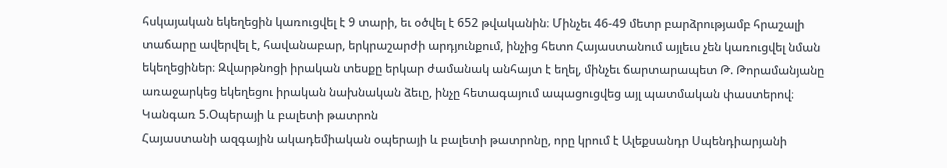հսկայական եկեղեցին կառուցվել է 9 տարի, եւ օծվել է 652 թվականին։ Մինչեւ 46-49 մետր բարձրությամբ հրաշալի տաճարը ավերվել է, հավանաբար, երկրաշարժի արդյունքում, ինչից հետո Հայաստանում այլեւս չեն կառուցվել նման եկեղեցիներ։ Զվարթնոցի իրական տեսքը երկար ժամանակ անհայտ է եղել, մինչեւ ճարտարապետ Թ. Թորամանյանը առաջարկեց եկեղեցու իրական նախնական ձեւը, ինչը հետագայում ապացուցվեց այլ պատմական փաստերով։
Կանգառ 5.Օպերայի և բալետի թատրոն
Հայաստանի ազգային ակադեմիական օպերայի և բալետի թատրոնը, որը կրում է Ալեքսանդր Սպենդիարյանի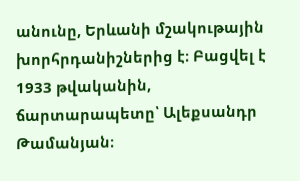անունը, Երևանի մշակութային խորհրդանիշներից է։ Բացվել է 1933 թվականին, ճարտարապետը՝ Ալեքսանդր Թամանյան։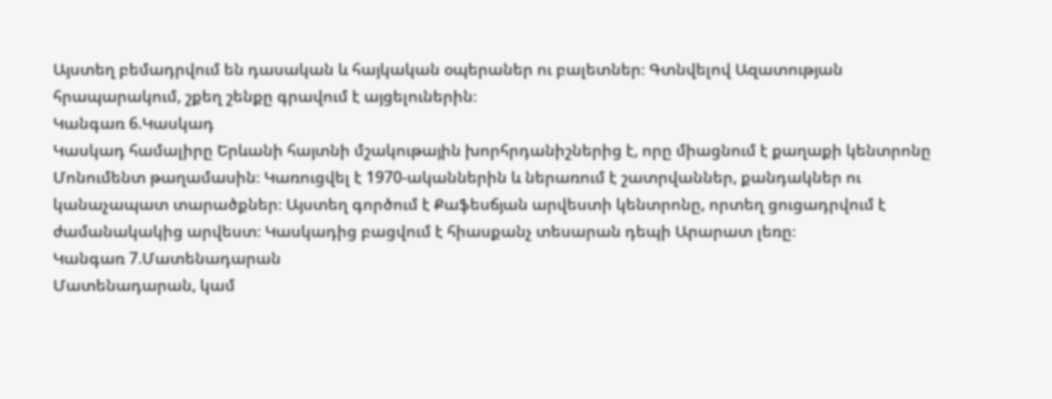Այստեղ բեմադրվում են դասական և հայկական օպերաներ ու բալետներ։ Գտնվելով Ազատության հրապարակում, շքեղ շենքը գրավում է այցելուներին։
Կանգառ 6.Կասկադ
Կասկադ համալիրը Երևանի հայտնի մշակութային խորհրդանիշներից է, որը միացնում է քաղաքի կենտրոնը Մոնումենտ թաղամասին։ Կառուցվել է 1970-ականներին և ներառում է շատրվաններ, քանդակներ ու կանաչապատ տարածքներ։ Այստեղ գործում է Քաֆեսճյան արվեստի կենտրոնը, որտեղ ցուցադրվում է ժամանակակից արվեստ։ Կասկադից բացվում է հիասքանչ տեսարան դեպի Արարատ լեռը։
Կանգառ 7.Մատենադարան
Մատենադարան, կամ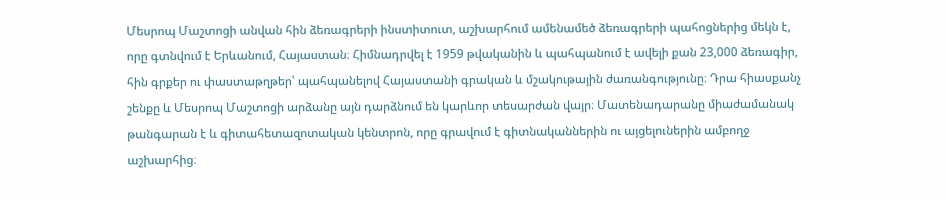Մեսրոպ Մաշտոցի անվան հին ձեռագրերի ինստիտուտ, աշխարհում ամենամեծ ձեռագրերի պահոցներից մեկն է, որը գտնվում է Երևանում, Հայաստան։ Հիմնադրվել է 1959 թվականին և պահպանում է ավելի քան 23,000 ձեռագիր, հին գրքեր ու փաստաթղթեր՝ պահպանելով Հայաստանի գրական և մշակութային ժառանգությունը։ Դրա հիասքանչ շենքը և Մեսրոպ Մաշտոցի արձանը այն դարձնում են կարևոր տեսարժան վայր։ Մատենադարանը միաժամանակ թանգարան է և գիտահետազոտական կենտրոն, որը գրավում է գիտնականներին ու այցելուներին ամբողջ աշխարհից։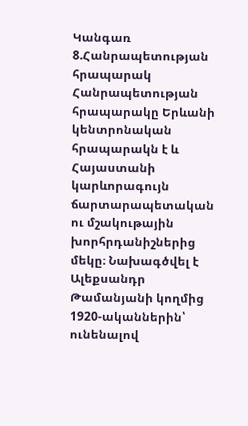Կանգառ 8.Հանրապետության հրապարակ
Հանրապետության հրապարակը Երևանի կենտրոնական հրապարակն է և Հայաստանի կարևորագույն ճարտարապետական ու մշակութային խորհրդանիշներից մեկը։ Նախագծվել է Ալեքսանդր Թամանյանի կողմից 1920-ականներին՝ ունենալով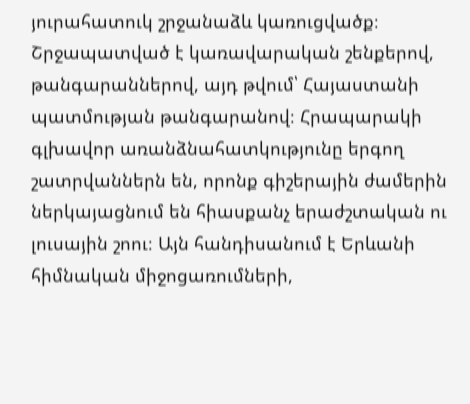յուրահատուկ շրջանաձև կառուցվածք։ Շրջապատված է կառավարական շենքերով, թանգարաններով, այդ թվում՝ Հայաստանի պատմության թանգարանով։ Հրապարակի գլխավոր առանձնահատկությունը երգող շատրվաններն են, որոնք գիշերային ժամերին ներկայացնում են հիասքանչ երաժշտական ու լուսային շոու։ Այն հանդիսանում է Երևանի հիմնական միջոցառումների,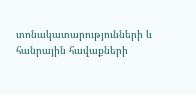տոնակատարությունների և հանրային հավաքների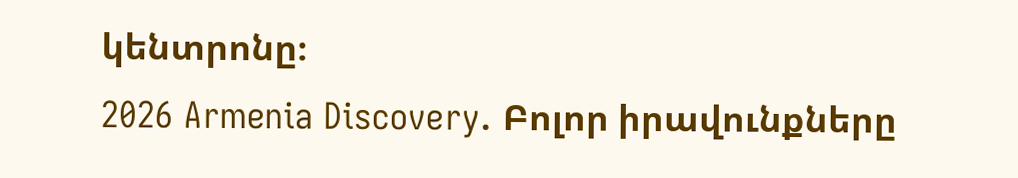կենտրոնը։
2026 Armenia Discovery. Բոլոր իրավունքները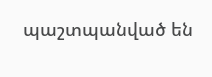պաշտպանված են